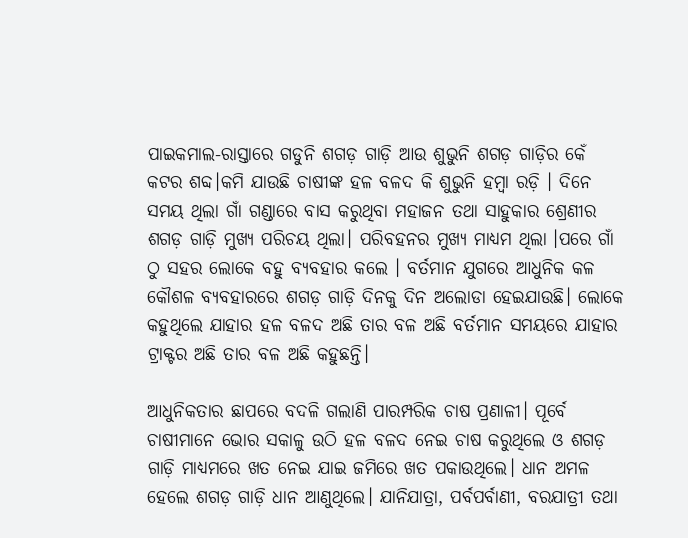ପାଇକମାଲ-ରାସ୍ତାରେ ଗଡୁନି ଶଗଡ଼ ଗାଡ଼ି ଆଉ ଶୁଭୁନି ଶଗଡ଼ ଗାଡ଼ିର କେଁ କଟର ଶବ୍ଦ।କମି ଯାଉଛି ଚାଷୀଙ୍କ ହଳ ବଳଦ କି ଶୁଭୁନି ହମ୍ବା ରଡ଼ି । ଦିନେ ସମୟ ଥିଲା ଗାଁ ଗଣ୍ଡାରେ ବାସ କରୁଥିବା ମହାଜନ ତଥା ସାହୁକାର ଶ୍ରେଣୀର ଶଗଡ଼ ଗାଡ଼ି ମୁଖ୍ୟ ପରିଚୟ ଥିଲା। ପରିବହନର ମୁଖ୍ୟ ମାଧ୍ୟମ ଥିଲା ।ପରେ ଗାଁ ଠୁ ସହର ଲୋକେ ବହୁ ବ୍ୟବହାର କଲେ । ବର୍ତମାନ ଯୁଗରେ ଆଧୁନିକ କଳ କୌଶଳ ବ୍ୟବହାରରେ ଶଗଡ଼ ଗାଡ଼ି ଦିନକୁ ଦିନ ଅଲୋଡା ହେଇଯାଉଛି। ଲୋକେ କହୁଥିଲେ ଯାହାର ହଳ ବଳଦ ଅଛି ତାର ବଳ ଅଛି ବର୍ତମାନ ସମୟରେ ଯାହାର ଟ୍ରାକ୍ଟର ଅଛି ତାର ବଳ ଅଛି କହୁଛନ୍ତି।

ଆଧୁନିକତାର ଛାପରେ ବଦଳି ଗଲାଣି ପାରମ୍ପରିକ ଚାଷ ପ୍ରଣାଳୀ। ପୂର୍ବେ ଚାଷୀମାନେ ଭୋର ସକାଳୁ ଉଠି ହଳ ବଳଦ ନେଇ ଚାଷ କରୁଥିଲେ ଓ ଶଗଡ଼ ଗାଡ଼ି ମାଧ୍ୟମରେ ଖତ ନେଇ ଯାଇ ଜମିରେ ଖତ ପକାଉଥିଲେ। ଧାନ ଅମଳ ହେଲେ ଶଗଡ଼ ଗାଡ଼ି ଧାନ ଆଣୁଥିଲେ। ଯାନିଯାତ୍ରା, ପର୍ବପର୍ବାଣୀ, ବରଯାତ୍ରୀ ତଥା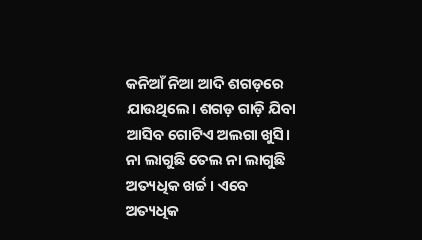କନିଆଁ ନିଆ ଆଦି ଶଗଡ଼ରେ ଯାଉଥିଲେ। ଶଗଡ଼ ଗାଡ଼ି ଯିବା ଆସିବ ଗୋଟିଏ ଅଲଗା ଖୁସି। ନା ଲାଗୁଛି ତେଲ ନା ଲାଗୁଛି ଅତ୍ୟଧିକ ଖର୍ଚ୍ଚ। ଏବେ ଅତ୍ୟଧିକ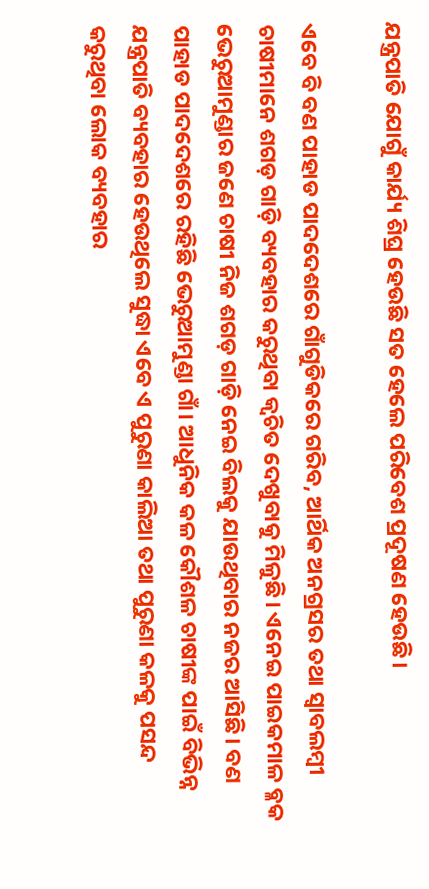ଯନ୍ତ୍ରପାତି ଯୋଗୁଁ କାର୍ଯ୍ୟ ଶିଘ୍ର ହେଉଛି ସତ ହେଲେ ପରିବେଶ ପ୍ରଦୂଷଣ ହେଉଛି।

ଏବେ ବି ବଣ ପାହାଡ ପାଦଦେଶରେ ଗାଁଗୁଡିକରେ ଗରିବ, ଆର୍ଥିକ ଅନଗ୍ରସର ତଥା ସ୍ବାବଲମ୍ବୀ ଚାଷୀମାନେ ଶଗଡ଼ ଗାଡ଼ି ବ୍ୟବହାର କରୁଥିବା କ୍ଵଚିତ ଦେଖୁବାକୁ ମିଳୁଛି। ଏନେଇ ପାଇକମାଳ ବ୍ଳକ ଭେରୁଆମୁଣ୍ଡାର ଜଣେ ଚାଷୀ ନିଜ ଶଗଡ଼ ଗାଡ଼ି ନେଇ ବିଲକୁ ଯାଉଥିବାର ନଜର ଆସିଛି। ବଣ ପାହାଡ ପାଦଦେଶରେ ରହିଛି ଭେରୁଆମୁଣ୍ଡା ଗାଁ। ଆଧୁନିକ କଳ କୌଶଳ ଚାଷୀଙ୍କ ପାଇଁ ବିଭିନ୍ନ ଯନ୍ତ୍ରପାତି ବ୍ୟବହାର ହେଉଥିଲେ ସୁଦ୍ଧା ଏବେ ଏ ପୁରୁଣା କାଲିଆ ତଥା ପୁରୁଣା କଳକୁ ପସନ୍ଦ କରୁଥିବା ଲୋକ ବ୍ୟବହାର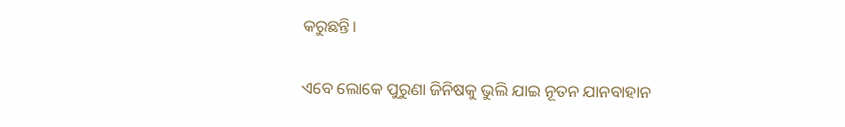କରୁଛନ୍ତି।

ଏବେ ଲୋକେ ପୁରୁଣା ଜିନିଷକୁ ଭୁଲି ଯାଇ ନୂତନ ଯାନବାହାନ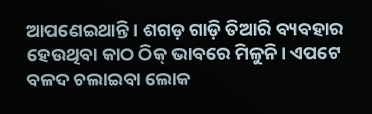ଆପଣେଇଥାନ୍ତି । ଶଗଡ଼ ଗାଡ଼ି ତିଆରି ବ୍ୟବହାର ହେଉଥିବା କାଠ ଠିକ୍ ଭାବରେ ମିଳୁନି। ଏପଟେ ବଳଦ ଚଲାଇବା ଲୋକ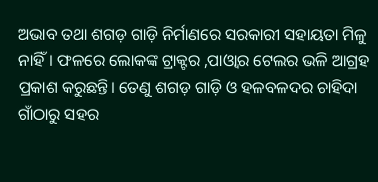ଅଭାବ ତଥା ଶଗଡ଼ ଗାଡ଼ି ନିର୍ମାଣରେ ସରକାରୀ ସହାୟତା ମିଳୁ ନାହିଁ। ଫଳରେ ଲୋକଙ୍କ ଟ୍ରାକ୍ଟର ,ପାଓ୍ବାର ଟେଲର ଭଳି ଆଗ୍ରହ ପ୍ରକାଶ କରୁଛନ୍ତି। ତେଣୁ ଶଗଡ଼ ଗାଡ଼ି ଓ ହଳବଳଦର ଚାହିଦା ଗାଁଠାରୁ ସହର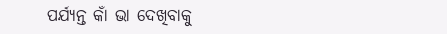ପର୍ଯ୍ୟନ୍ତ କାଁ ଭା ଦେଖିବାକୁ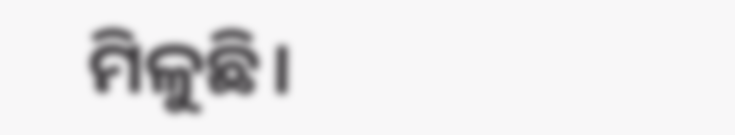ମିଳୁଛି।